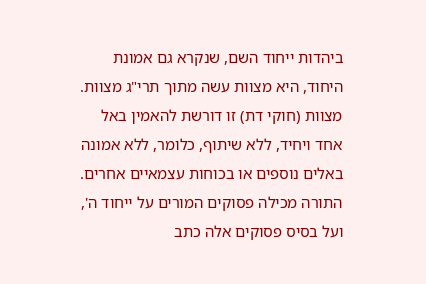ביהדות ייחוד השם, שנקרא גם אמונת היחוד, היא מצוות עשה מתוך תרי"ג מצוות. מצוות (חוקי דת) זו דורשת להאמין באל אחד ויחיד, ללא שיתוף, כלומר, ללא אמונה באלים נוספים או בכוחות עצמאיים אחרים.
התורה מכילה פסוקים המורים על ייחוד ה', ועל בסיס פסוקים אלה כתב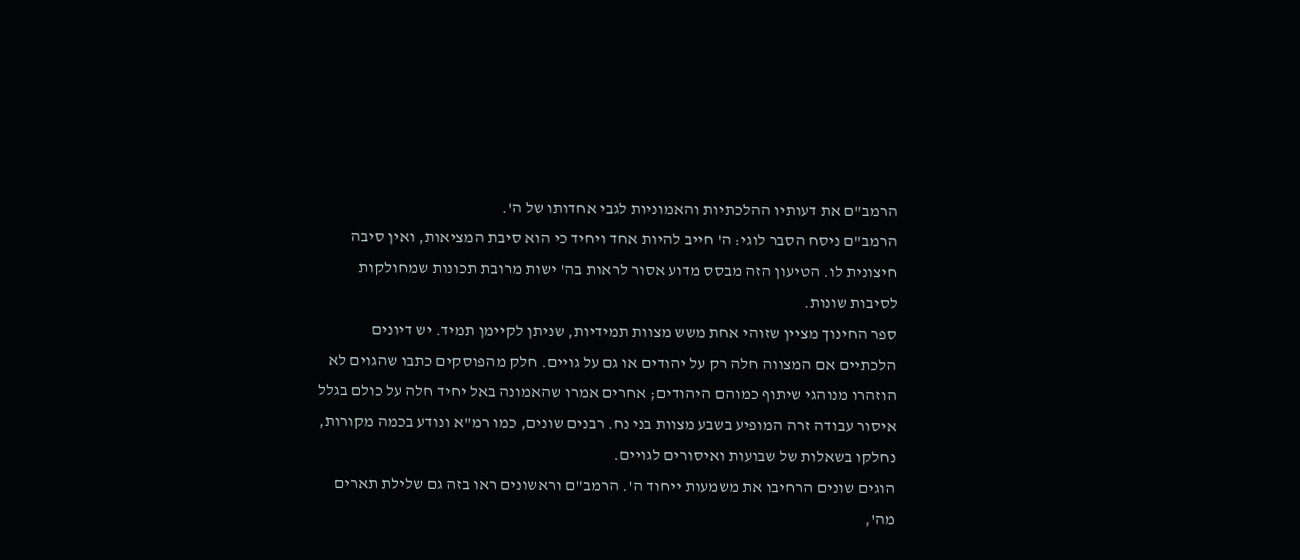הרמב"ם את דעותיו ההלכתיות והאמוניות לגבי אחדותו של ה'.
הרמב"ם ניסח הסבר לוגי: ה' חייב להיות אחד ויחיד כי הוא סיבת המציאות, ואין סיבה חיצונית לו. הטיעון הזה מבסס מדוע אסור לראות בה' ישות מרובת תכונות שמחולקות לסיבות שונות.
ספר החינוך מציין שזוהי אחת משש מצוות תמידיות, שניתן לקיימן תמיד. יש דיונים הלכתיים אם המצווה חלה רק על יהודים או גם על גויים. חלק מהפוסקים כתבו שהגוים לא הוזהרו מנוהגי שיתוף כמוהם היהודים; אחרים אמרו שהאמונה באל יחיד חלה על כולם בגלל איסור עבודה זרה המופיע בשבע מצוות בני נח. רבנים שונים, כמו רמ"א ונודע בכמה מקורות, נחלקו בשאלות של שבועות ואיסורים לגויים.
הוגים שונים הרחיבו את משמעות ייחוד ה'. הרמב"ם וראשונים ראו בזה גם שלילת תארים מה',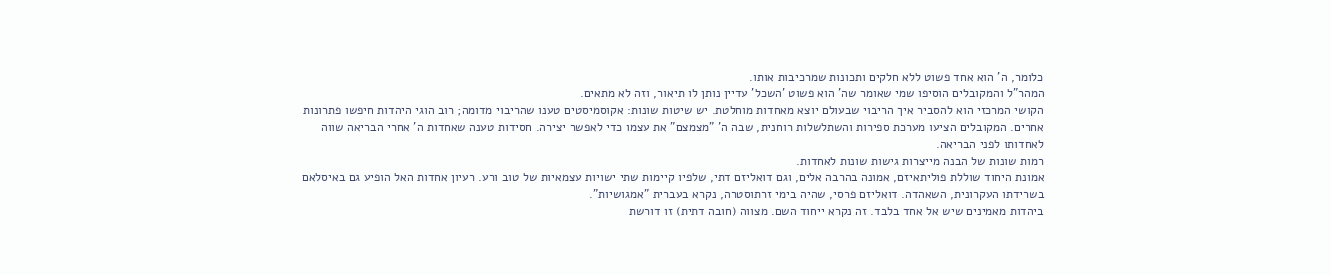כלומר, ה' הוא אחד פשוט ללא חלקים ותכונות שמרכיבות אותו.
המהר"ל והמקובלים הוסיפו שמי שאומר שה' הוא פשוט 'השכל' עדיין נותן לו תיאור, וזה לא מתאים.
הקושי המרכזי הוא להסביר איך הריבוי שבעולם יוצא מאחדות מוחלטת. יש שיטות שונות: אקוסמיסטים טענו שהריבוי מדומה; רוב הוגי היהדות חיפשו פתרונות אחרים. המקובלים הציעו מערכת ספירות והשתלשלות רוחנית, שבה ה' "מצמצם" את עצמו כדי לאפשר יצירה. חסידות טענה שאחדות ה' אחרי הבריאה שווה לאחדותו לפני הבריאה.
רמות שונות של הבנה מייצרות גישות שונות לאחדות.
אמונת היחוד שוללת פוליתאיזם, אמונה בהרבה אלים, וגם דואליזם דתי, שלפיו קיימות שתי ישויות עצמאיות של טוב ורע. רעיון אחדות האל הופיע גם באיסלאם בשרידתו העקרונית, השאהדה. דואליזם פרסי, שהיה בימי זרתוסטרה, נקרא בעברית "אמגושיות".
ביהדות מאמינים שיש אל אחד בלבד. זה נקרא ייחוד השם. מצווה (חובה דתית) זו דורשת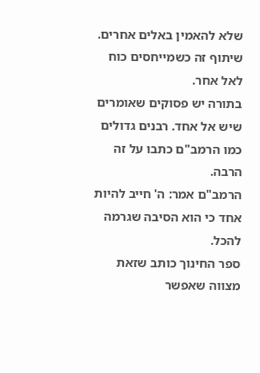שלא להאמין באלים אחרים. שיתוף זה כשמייחסים כוח לאל אחר.
בתורה יש פסוקים שאומרים שיש אל אחד. רבנים גדולים כמו הרמב"ם כתבו על זה הרבה.
הרמב"ם אמר: ה' חייב להיות אחד כי הוא הסיבה שגרמה להכל.
ספר החינוך כותב שזאת מצווה שאפשר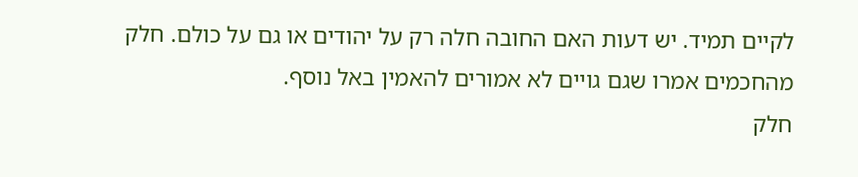לקיים תמיד. יש דעות האם החובה חלה רק על יהודים או גם על כולם. חלק מהחכמים אמרו שגם גויים לא אמורים להאמין באל נוסף.
חלק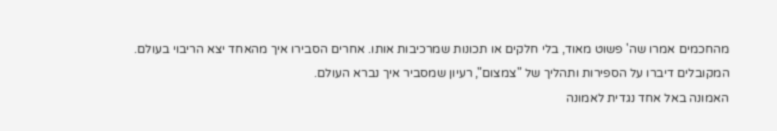מהחכמים אמרו שה' פשוט מאוד, בלי חלקים או תכונות שמרכיבות אותו. אחרים הסבירו איך מהאחד יצא הריבוי בעולם. המקובלים דיברו על הספירות ותהליך של "צמצום", רעיון שמסביר איך נברא העולם.
האמונה באל אחד נגדית לאמונה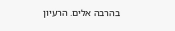בהרבה אלים. הרעיון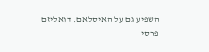השפיע גם על האיסלאם. דואליזם פרסי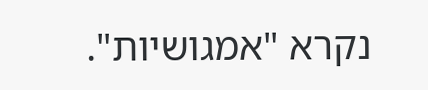נקרא "אמגושיות".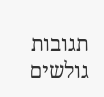תגובות גולשים